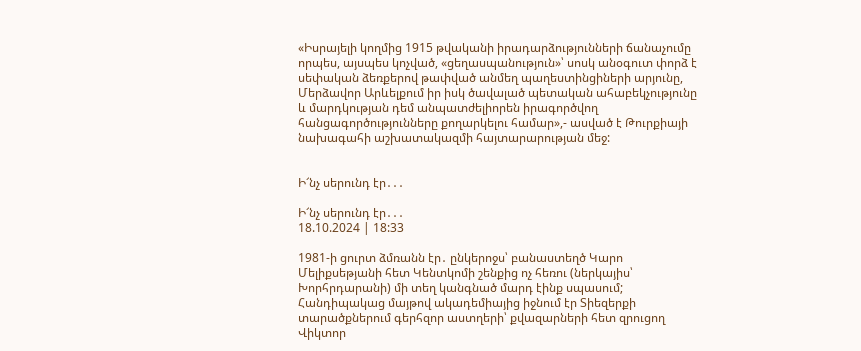«Իսրայելի կողմից 1915 թվականի իրադարձությունների ճանաչումը որպես, այսպես կոչված, «ցեղասպանություն»՝ սոսկ անօգուտ փորձ է սեփական ձեռքերով թափված անմեղ պաղեստինցիների արյունը, Մերձավոր Արևելքում իր իսկ ծավալած պետական ահաբեկչությունը և մարդկության դեմ անպատժելիորեն իրագործվող հանցագործությունները քողարկելու համար»,- ասված է Թուրքիայի նախագահի աշխատակազմի հայտարարության մեջ:


Ի՜նչ սերունդ էր․․․

Ի՜նչ սերունդ էր․․․
18.10.2024 | 18:33

1981-ի ցուրտ ձմռանն էր․ ընկերոջս՝ բանաստեղծ Կարո Մելիքսեթյանի հետ Կենտկոմի շենքից ոչ հեռու (ներկայիս՝ Խորհրդարանի) մի տեղ կանգնած մարդ էինք սպասում; Հանդիպակաց մայթով ակադեմիայից իջնում էր Տիեզերքի տարածքներում գերհզոր աստղերի՝ քվազարների հետ զրուցող Վիկտոր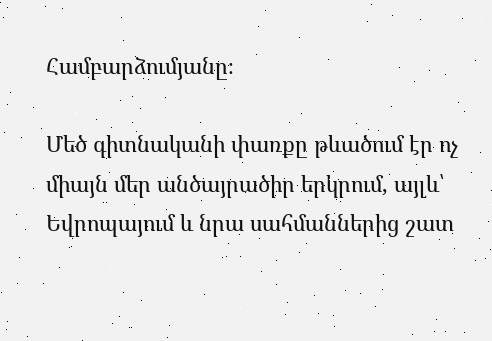Համբարձումյանը։

Մեծ գիտնականի փառքը թևածում էր ոչ միայն մեր անծայրածիր երկրում, այլև՝ Եվրոպայում և նրա սահմաններից շատ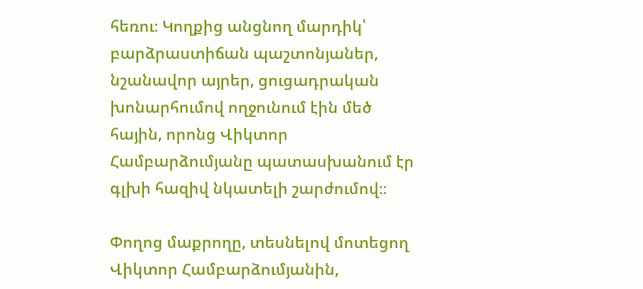հեռու։ Կողքից անցնող մարդիկ՝ բարձրաստիճան պաշտոնյաներ, նշանավոր այրեր, ցուցադրական խոնարհումով ողջունում էին մեծ հային, որոնց Վիկտոր Համբարձումյանը պատասխանում էր գլխի հազիվ նկատելի շարժումով։։

Փողոց մաքրողը, տեսնելով մոտեցող Վիկտոր Համբարձումյանին,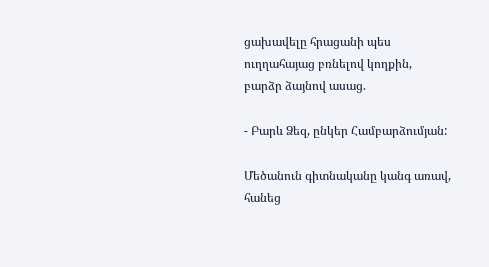ցախավելը հրացանի պես ուղղահայաց բռնելով կողքին, բարձր ձայնով ասաց.

- Բարև Ձեզ, ընկեր Համբարձումյան:

Մեծանուն գիտնականը կանգ առավ, հանեց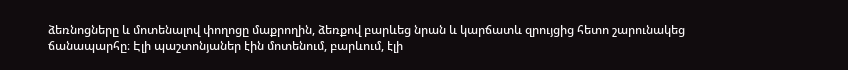ձեռնոցները և մոտենալով փողոցը մաքրողին, ձեռքով բարևեց նրան և կարճատև զրույցից հետո շարունակեց ճանապարհը։ Էլի պաշտոնյաներ էին մոտենում, բարևում, էլի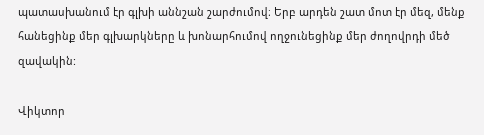պատասխանում էր գլխի աննշան շարժումով։ Երբ արդեն շատ մոտ էր մեզ, մենք հանեցինք մեր գլխարկները և խոնարհումով ողջունեցինք մեր ժողովրդի մեծ զավակին:

Վիկտոր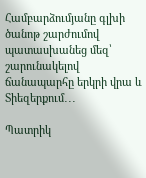Համբարձումյանը գլխի ծանոթ շարժումով պատասխանեց մեզ՝ շարունակելով ճանապարհը երկրի վրա և Տիեզերքում․․․

Պատրիկ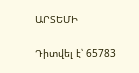ԱՐՏԵՄԻ

Դիտվել է՝ 65783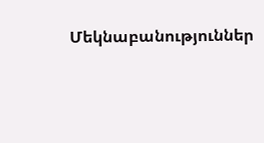Մեկնաբանություններ